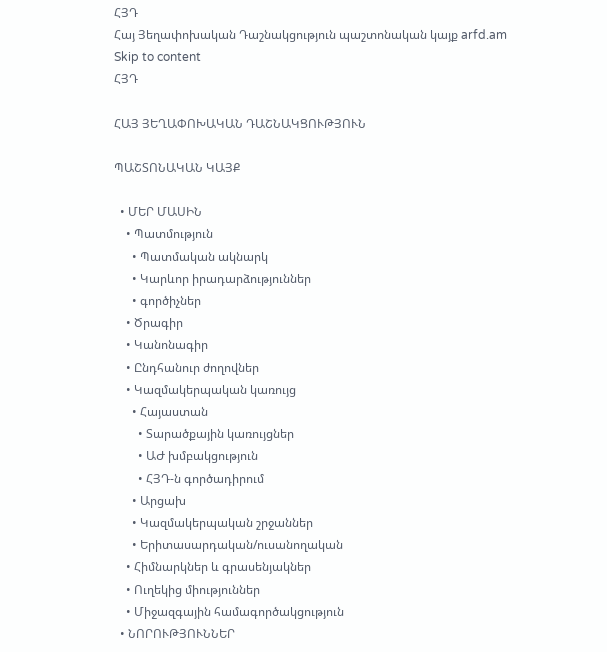ՀՅԴ
Հայ Յեղափոխական Դաշնակցություն պաշտոնական կայք arfd.am
Skip to content
ՀՅԴ

ՀԱՅ ՅԵՂԱՓՈԽԱԿԱՆ ԴԱՇՆԱԿՑՈՒԹՅՈՒՆ

ՊԱՇՏՈՆԱԿԱՆ ԿԱՅՔ

  • ՄԵՐ ՄԱՍԻՆ
    • Պատմություն
      • Պատմական ակնարկ
      • Կարևոր իրադարձություններ
      • գործիչներ
    • Ծրագիր
    • Կանոնագիր
    • Ընդհանուր ժողովներ
    • Կազմակերպական կառույց
      • Հայաստան
        • Տարածքային կառույցներ
        • ԱԺ խմբակցություն
        • ՀՅԴ-ն գործադիրում
      • Արցախ
      • Կազմակերպական շրջաններ
      • Երիտասարդական/ուսանողական
    • Հիմնարկներ և գրասենյակներ
    • Ուղեկից միություններ
    • Միջազգային համագործակցություն
  • ՆՈՐՈՒԹՅՈՒՆՆԵՐ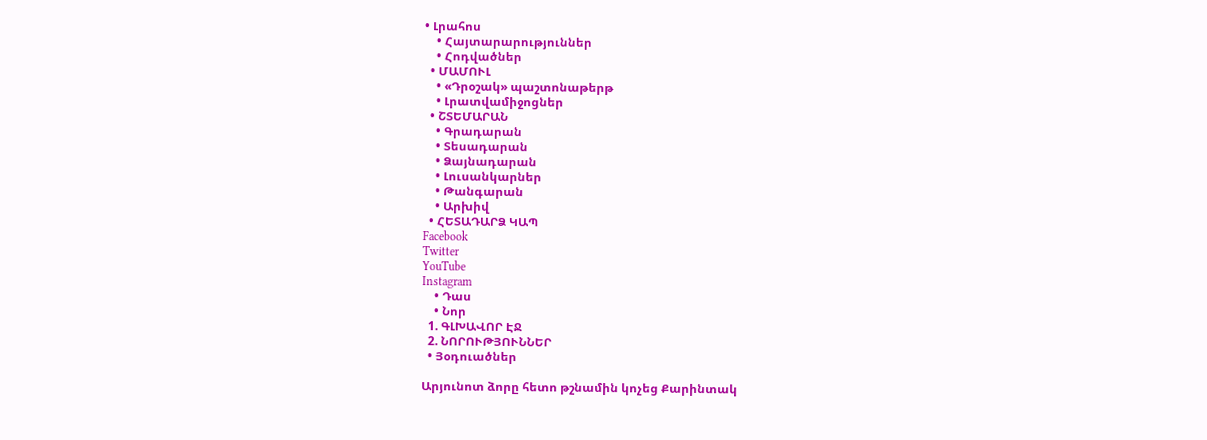• Լրահոս
    • Հայտարարություններ
    • Հոդվածներ
  • ՄԱՄՈՒԼ
    • «Դրօշակ» պաշտոնաթերթ
    • Լրատվամիջոցներ
  • ՇՏԵՄԱՐԱՆ
    • Գրադարան
    • Տեսադարան
    • Ձայնադարան
    • Լուսանկարներ
    • Թանգարան
    • Արխիվ
  • ՀԵՏԱԴԱՐՁ ԿԱՊ
Facebook
Twitter
YouTube
Instagram
    • Դաս
    • Նոր
  1. ԳԼԽԱՎՈՐ ԷՋ
  2. ՆՈՐՈՒԹՅՈՒՆՆԵՐ
  • Յօդուածներ

Արյունոտ ձորը հետո թշնամին կոչեց Քարինտակ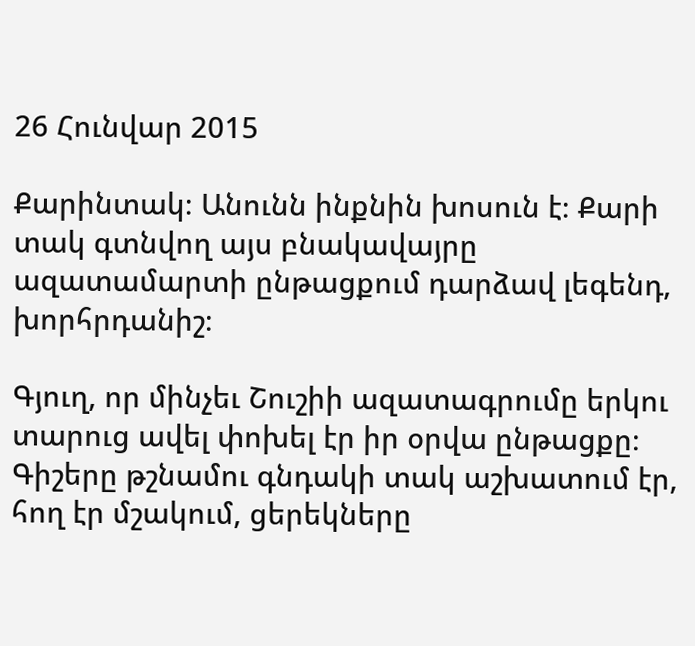26 Հունվար 2015

Քարինտակ։ Անունն ինքնին խոսուն է։ Քարի տակ գտնվող այս բնակավայրը ազատամարտի ընթացքում դարձավ լեգենդ, խորհրդանիշ։

Գյուղ, որ մինչեւ Շուշիի ազատագրումը երկու տարուց ավել փոխել էր իր օրվա ընթացքը։ Գիշերը թշնամու գնդակի տակ աշխատում էր, հող էր մշակում, ցերեկները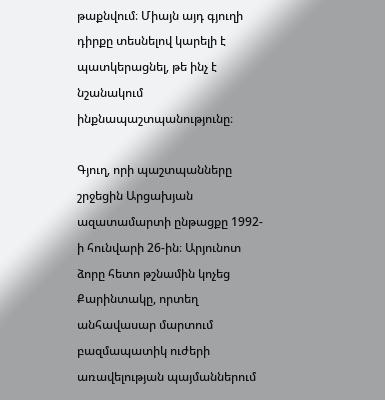թաքնվում։ Միայն այդ գյուղի դիրքը տեսնելով կարելի է պատկերացնել, թե ինչ է նշանակում ինքնապաշտպանությունը։

Գյուղ, որի պաշտպանները շրջեցին Արցախյան ազատամարտի ընթացքը 1992-ի հունվարի 26-ին։ Արյունոտ ձորը հետո թշնամին կոչեց Քարինտակը, որտեղ անհավասար մարտում բազմապատիկ ուժերի առավելության պայմաններում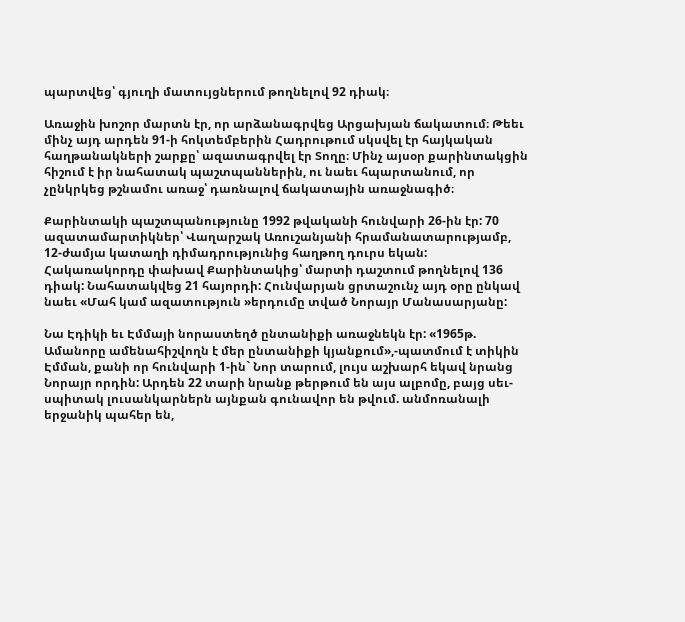պարտվեց՝ գյուղի մատույցներում թողնելով 92 դիակ։

Առաջին խոշոր մարտն էր, որ արձանագրվեց Արցախյան ճակատում։ Թեեւ մինչ այդ արդեն 91-ի հոկտեմբերին Հադրութում սկսվել էր հայկական հաղթանակների շարքը՝ ազատագրվել էր Տողը։ Մինչ այսօր քարինտակցին հիշում է իր նահատակ պաշտպաններին, ու նաեւ հպարտանում, որ չընկրկեց թշնամու առաջ՝ դառնալով ճակատային առաջնագիծ։

Քարինտակի պաշտպանությունը 1992 թվականի հունվարի 26-ին էր: 70 ազատամարտիկներ՝ Վաղարշակ Առուշանյանի հրամանատարությամբ, 12-ժամյա կատաղի դիմադրությունից հաղթող դուրս եկան: Հակառակորդը փախավ Քարինտակից՝ մարտի դաշտում թողնելով 136 դիակ: Նահատակվեց 21 հայորդի: Հունվարյան ցրտաշունչ այդ օրը ընկավ նաեւ «Մահ կամ ազատություն »երդումը տված Նորայր Մանասարյանը:

Նա Էդիկի եւ Էմմայի նորաստեղծ ընտանիքի առաջնեկն էր: «1965թ. Ամանորը ամենահիշվողն է մեր ընտանիքի կյանքում»,-պատմում է տիկին Էմման, քանի որ հունվարի 1-ին` Նոր տարում, լույս աշխարհ եկավ նրանց Նորայր որդին: Արդեն 22 տարի նրանք թերթում են այս ալբոմը, բայց սեւ-սպիտակ լուսանկարներն այնքան գունավոր են թվում. անմոռանալի երջանիկ պահեր են,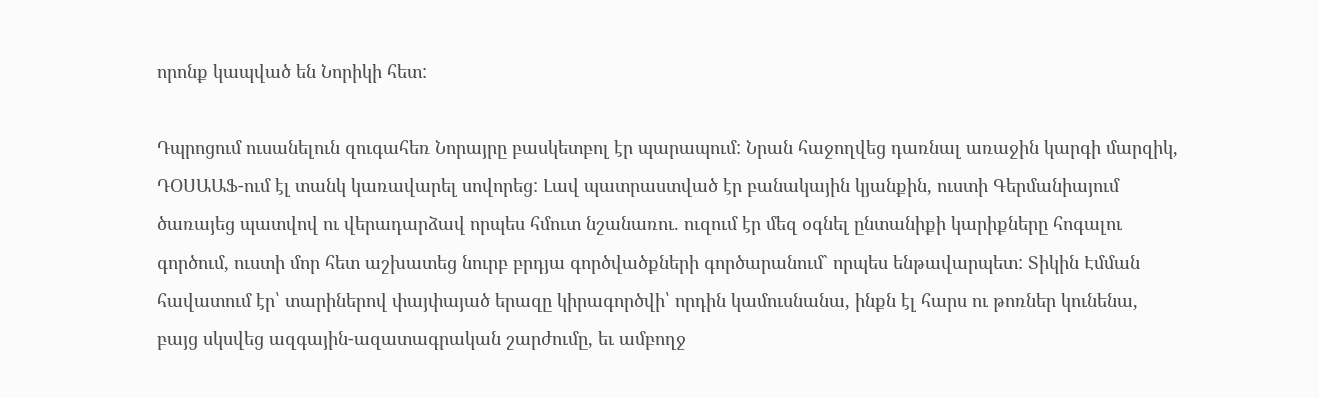որոնք կապված են Նորիկի հետ:

Դպրոցում ուսանելուն զուգահեռ Նորայրը բասկետբոլ էր պարապում: Նրան հաջողվեց դառնալ առաջին կարգի մարզիկ, ԴՕՍԱԱՖ-ում էլ տանկ կառավարել սովորեց: Լավ պատրաստված էր բանակային կյանքին, ուստի Գերմանիայում ծառայեց պատվով ու վերադարձավ որպես հմուտ նշանառու. ուզում էր մեզ օգնել ընտանիքի կարիքները հոգալու գործում, ուստի մոր հետ աշխատեց նուրբ բրդյա գործվածքների գործարանում` որպես ենթավարպետ: Տիկին Էմման հավատում էր՝ տարիներով փայփայած երազը կիրագործվի՝ որդին կամուսնանա, ինքն էլ հարս ու թոռներ կունենա, բայց սկսվեց ազգային-ազատագրական շարժումը, եւ ամբողջ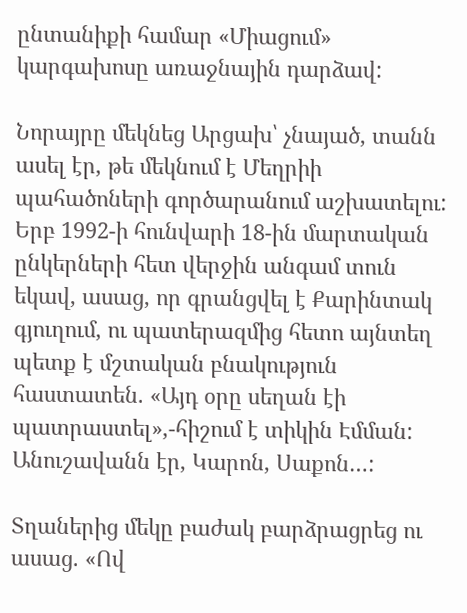ընտանիքի համար «Միացում» կարգախոսը առաջնային դարձավ:

Նորայրը մեկնեց Արցախ՝ չնայած, տանն ասել էր, թե մեկնում է Մեղրիի պահածոների գործարանում աշխատելու: Երբ 1992-ի հունվարի 18-ին մարտական ընկերների հետ վերջին անգամ տուն եկավ, ասաց, որ գրանցվել է Քարինտակ գյուղում, ու պատերազմից հետո այնտեղ պետք է մշտական բնակություն հաստատեն. «Այդ օրը սեղան էի պատրաստել»,-հիշում է տիկին Էմման: Անուշավանն էր, Կարոն, Սաքոն…:

Տղաներից մեկը բաժակ բարձրացրեց ու ասաց. «Ով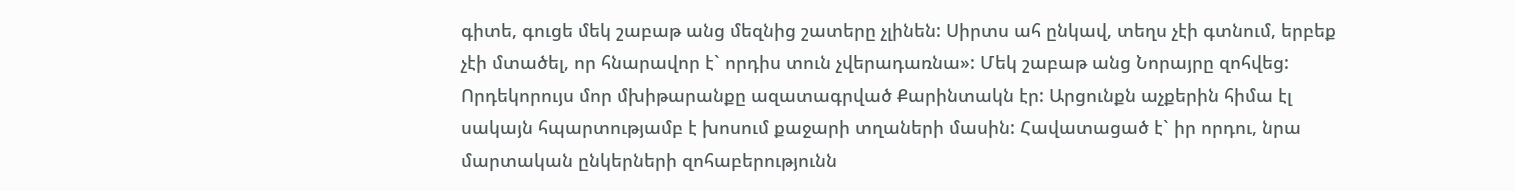գիտե, գուցե մեկ շաբաթ անց մեզնից շատերը չլինեն: Սիրտս ահ ընկավ, տեղս չէի գտնում, երբեք չէի մտածել, որ հնարավոր է` որդիս տուն չվերադառնա»: Մեկ շաբաթ անց Նորայրը զոհվեց: Որդեկորույս մոր մխիթարանքը ազատագրված Քարինտակն էր: Արցունքն աչքերին հիմա էլ սակայն հպարտությամբ է խոսում քաջարի տղաների մասին: Հավատացած է` իր որդու, նրա մարտական ընկերների զոհաբերությունն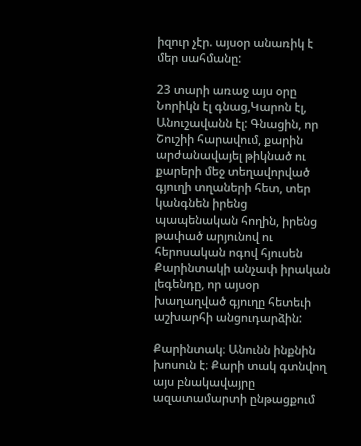իզուր չէր. այսօր անառիկ է մեր սահմանը:

23 տարի առաջ այս օրը Նորիկն էլ գնաց,Կարոն էլ, Անուշավանն էլ: Գնացին, որ Շուշիի հարավում, քարին արժանավայել թիկնած ու քարերի մեջ տեղավորված գյուղի տղաների հետ, տեր կանգնեն իրենց պապենական հողին, իրենց թափած արյունով ու հերոսական ոգով հյուսեն Քարինտակի անչափ իրական լեգենդը, որ այսօր խաղաղված գյուղը հետեւի աշխարհի անցուդարձին:

Քարինտակ։ Անունն ինքնին խոսուն է։ Քարի տակ գտնվող այս բնակավայրը ազատամարտի ընթացքում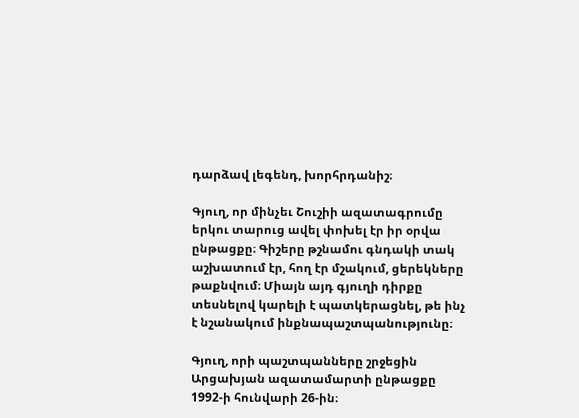դարձավ լեգենդ, խորհրդանիշ։

Գյուղ, որ մինչեւ Շուշիի ազատագրումը երկու տարուց ավել փոխել էր իր օրվա ընթացքը։ Գիշերը թշնամու գնդակի տակ աշխատում էր, հող էր մշակում, ցերեկները թաքնվում։ Միայն այդ գյուղի դիրքը տեսնելով կարելի է պատկերացնել, թե ինչ է նշանակում ինքնապաշտպանությունը։

Գյուղ, որի պաշտպանները շրջեցին Արցախյան ազատամարտի ընթացքը 1992-ի հունվարի 26-ին։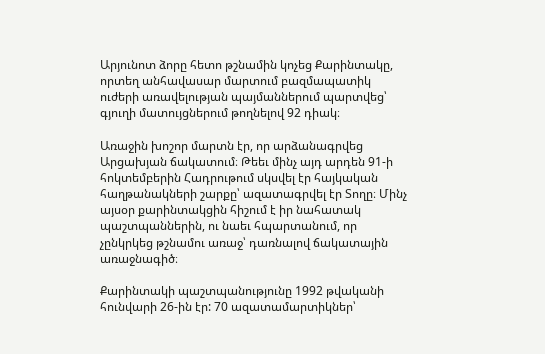Արյունոտ ձորը հետո թշնամին կոչեց Քարինտակը, որտեղ անհավասար մարտում բազմապատիկ ուժերի առավելության պայմաններում պարտվեց՝ գյուղի մատույցներում թողնելով 92 դիակ։

Առաջին խոշոր մարտն էր, որ արձանագրվեց Արցախյան ճակատում։ Թեեւ մինչ այդ արդեն 91-ի հոկտեմբերին Հադրութում սկսվել էր հայկական հաղթանակների շարքը՝ ազատագրվել էր Տողը։ Մինչ այսօր քարինտակցին հիշում է իր նահատակ պաշտպաններին, ու նաեւ հպարտանում, որ չընկրկեց թշնամու առաջ՝ դառնալով ճակատային առաջնագիծ։

Քարինտակի պաշտպանությունը 1992 թվականի հունվարի 26-ին էր: 70 ազատամարտիկներ՝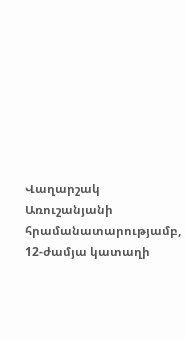Վաղարշակ Առուշանյանի հրամանատարությամբ, 12-ժամյա կատաղի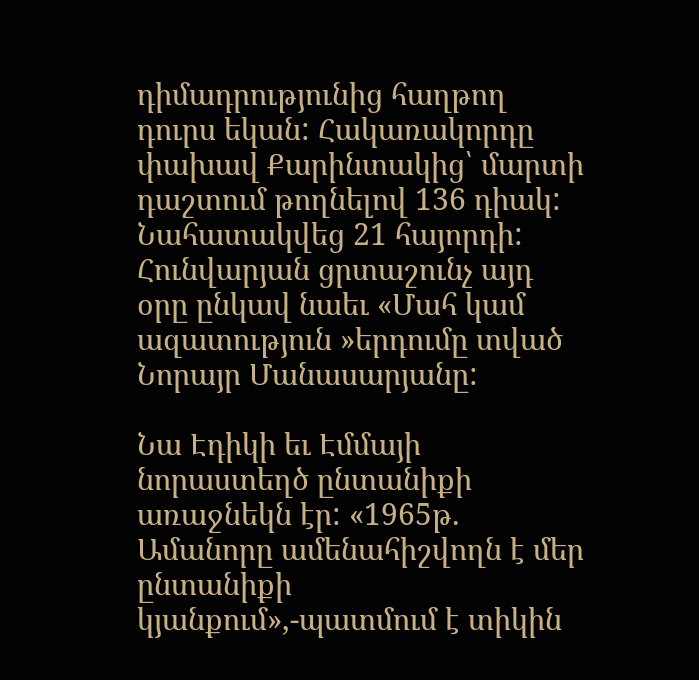դիմադրությունից հաղթող դուրս եկան: Հակառակորդը փախավ Քարինտակից՝ մարտի դաշտում թողնելով 136 դիակ: Նահատակվեց 21 հայորդի: Հունվարյան ցրտաշունչ այդ օրը ընկավ նաեւ «Մահ կամ ազատություն »երդումը տված Նորայր Մանասարյանը:

Նա Էդիկի եւ Էմմայի նորաստեղծ ընտանիքի առաջնեկն էր: «1965թ. Ամանորը ամենահիշվողն է մեր ընտանիքի կյանքում»,-պատմում է տիկին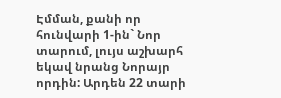Էմման, քանի որ հունվարի 1-ին` Նոր տարում, լույս աշխարհ եկավ նրանց Նորայր որդին: Արդեն 22 տարի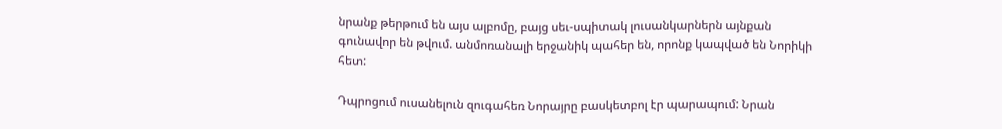նրանք թերթում են այս ալբոմը, բայց սեւ-սպիտակ լուսանկարներն այնքան գունավոր են թվում. անմոռանալի երջանիկ պահեր են, որոնք կապված են Նորիկի հետ:

Դպրոցում ուսանելուն զուգահեռ Նորայրը բասկետբոլ էր պարապում: Նրան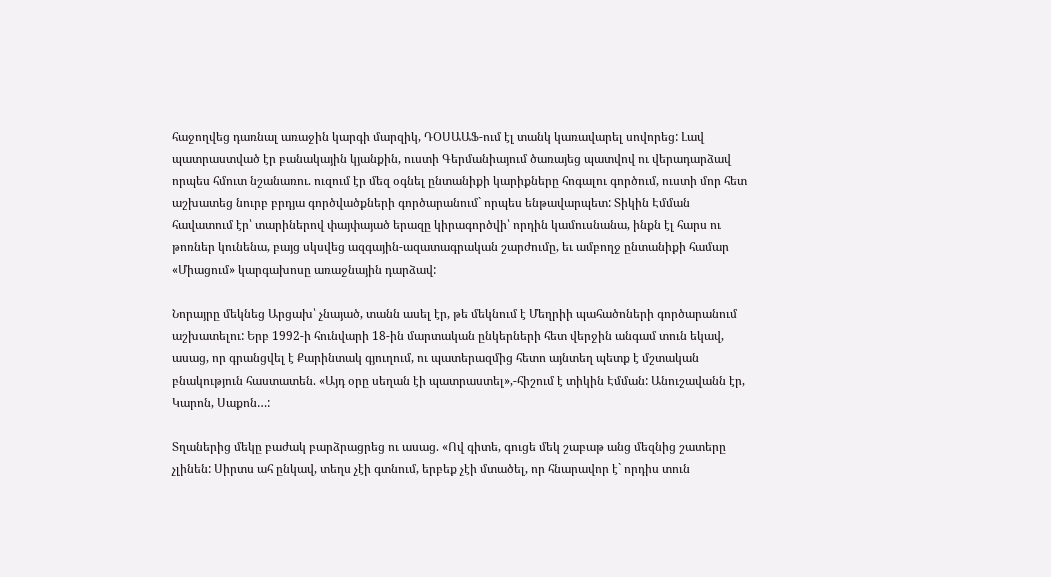հաջողվեց դառնալ առաջին կարգի մարզիկ, ԴՕՍԱԱՖ-ում էլ տանկ կառավարել սովորեց: Լավ պատրաստված էր բանակային կյանքին, ուստի Գերմանիայում ծառայեց պատվով ու վերադարձավ որպես հմուտ նշանառու. ուզում էր մեզ օգնել ընտանիքի կարիքները հոգալու գործում, ուստի մոր հետ աշխատեց նուրբ բրդյա գործվածքների գործարանում` որպես ենթավարպետ: Տիկին Էմման հավատում էր՝ տարիներով փայփայած երազը կիրագործվի՝ որդին կամուսնանա, ինքն էլ հարս ու թոռներ կունենա, բայց սկսվեց ազգային-ազատագրական շարժումը, եւ ամբողջ ընտանիքի համար «Միացում» կարգախոսը առաջնային դարձավ:

Նորայրը մեկնեց Արցախ՝ չնայած, տանն ասել էր, թե մեկնում է Մեղրիի պահածոների գործարանում աշխատելու: Երբ 1992-ի հունվարի 18-ին մարտական ընկերների հետ վերջին անգամ տուն եկավ, ասաց, որ գրանցվել է Քարինտակ գյուղում, ու պատերազմից հետո այնտեղ պետք է մշտական բնակություն հաստատեն. «Այդ օրը սեղան էի պատրաստել»,-հիշում է տիկին Էմման: Անուշավանն էր, Կարոն, Սաքոն…:

Տղաներից մեկը բաժակ բարձրացրեց ու ասաց. «Ով գիտե, գուցե մեկ շաբաթ անց մեզնից շատերը չլինեն: Սիրտս ահ ընկավ, տեղս չէի գտնում, երբեք չէի մտածել, որ հնարավոր է` որդիս տուն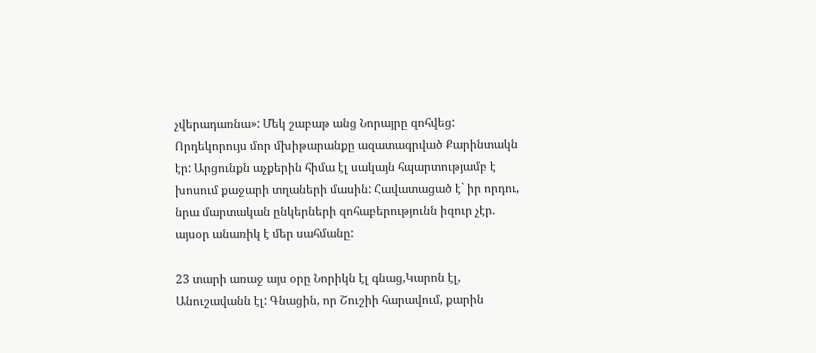չվերադառնա»: Մեկ շաբաթ անց Նորայրը զոհվեց: Որդեկորույս մոր մխիթարանքը ազատագրված Քարինտակն էր: Արցունքն աչքերին հիմա էլ սակայն հպարտությամբ է խոսում քաջարի տղաների մասին: Հավատացած է` իր որդու, նրա մարտական ընկերների զոհաբերությունն իզուր չէր. այսօր անառիկ է մեր սահմանը:

23 տարի առաջ այս օրը Նորիկն էլ գնաց,Կարոն էլ, Անուշավանն էլ: Գնացին, որ Շուշիի հարավում, քարին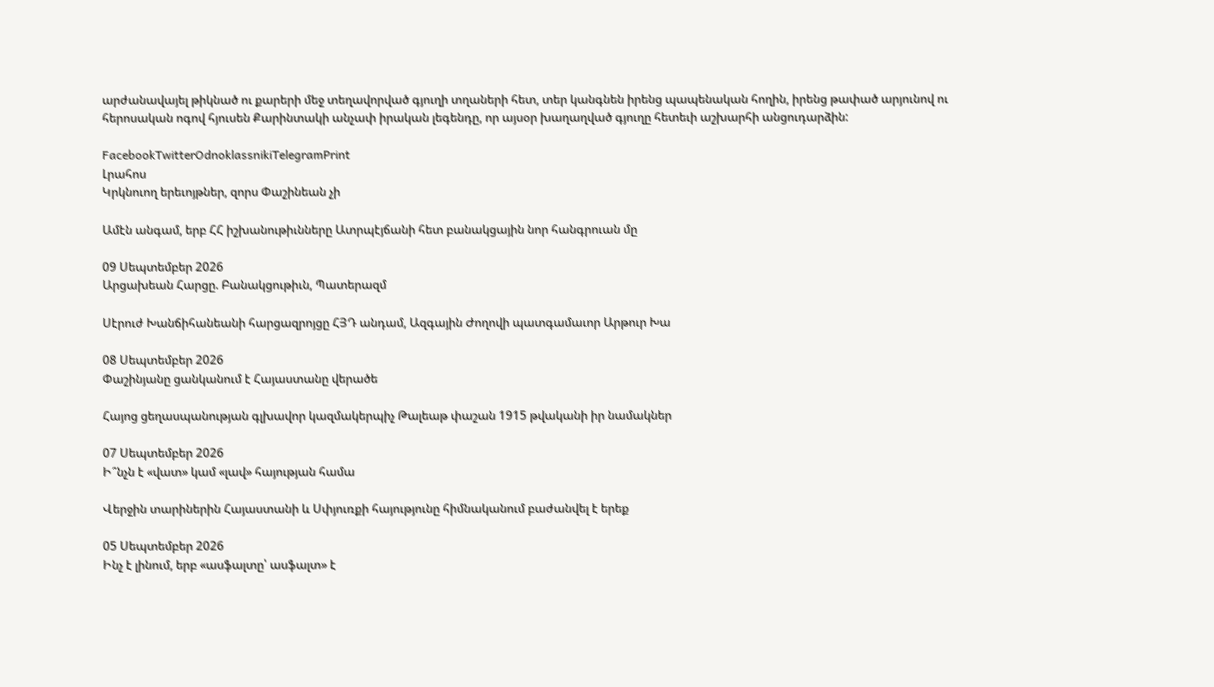արժանավայել թիկնած ու քարերի մեջ տեղավորված գյուղի տղաների հետ, տեր կանգնեն իրենց պապենական հողին, իրենց թափած արյունով ու հերոսական ոգով հյուսեն Քարինտակի անչափ իրական լեգենդը, որ այսօր խաղաղված գյուղը հետեւի աշխարհի անցուդարձին:

FacebookTwitterOdnoklassnikiTelegramPrint
Լրահոս
Կրկնուող երեւոյթներ, զորս Փաշինեան չի

Ամէն անգամ, երբ ՀՀ իշխանութիւնները Ատրպէյճանի հետ բանակցային նոր հանգրուան մը

09 Սեպտեմբեր 2026
Արցախեան Հարցը. Բանակցութիւն, Պատերազմ

Սէրուժ Խանճիհանեանի հարցազրոյցը ՀՅԴ անդամ, Ազգային Ժողովի պատգամաւոր Արթուր Խա

08 Սեպտեմբեր 2026
Փաշինյանը ցանկանում է Հայաստանը վերածե

Հայոց ցեղասպանության գլխավոր կազմակերպիչ Թալեաթ փաշան 1915 թվականի իր նամակներ

07 Սեպտեմբեր 2026
Ի՞նչն է «վատ» կամ «լավ» հայության համա

Վերջին տարիներին Հայաստանի և Սփյուռքի հայությունը հիմնականում բաժանվել է երեք

05 Սեպտեմբեր 2026
Ինչ է լինում, երբ «ասֆալտը՝ ասֆալտ» է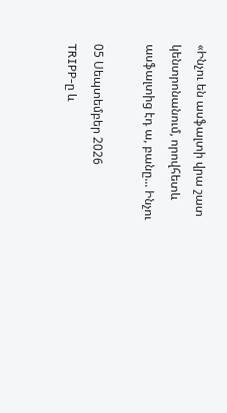«Ինչու են ասֆալտի վրա շատ կենտրոնանում, որովհետև ասֆալտից էդ ա, բանը... Ինչու

05 Սեպտեմբեր 2026
TRIPP-ը և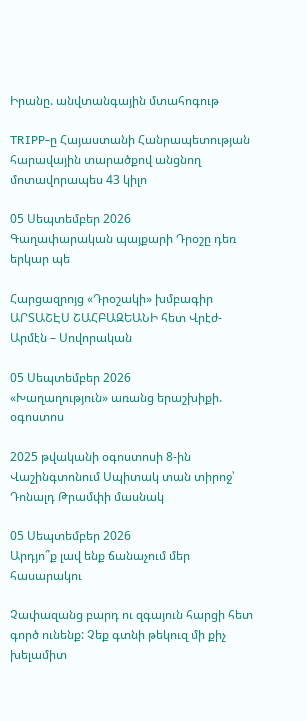Իրանը. անվտանգային մտահոգութ

TRIPP-ը Հայաստանի Հանրապետության հարավային տարածքով անցնող մոտավորապես 43 կիլո

05 Սեպտեմբեր 2026
Գաղափարական պայքարի Դրօշը դեռ երկար պե

Հարցազրոյց «Դրօշակի» խմբագիր ԱՐՏԱՇԷՍ ՇԱՀԲԱԶԵԱՆԻ հետ Վրէժ-Արմէն – Սովորական

05 Սեպտեմբեր 2026
«Խաղաղություն» առանց երաշխիքի. օգոստոս

2025 թվականի օգոստոսի 8-ին Վաշինգտոնում Սպիտակ տան տիրոջ՝ Դոնալդ Թրամփի մասնակ

05 Սեպտեմբեր 2026
Արդյո՞ք լավ ենք ճանաչում մեր հասարակու

Չափազանց բարդ ու զգայուն հարցի հետ գործ ունենք: Չեք գտնի թեկուզ մի քիչ խելամիտ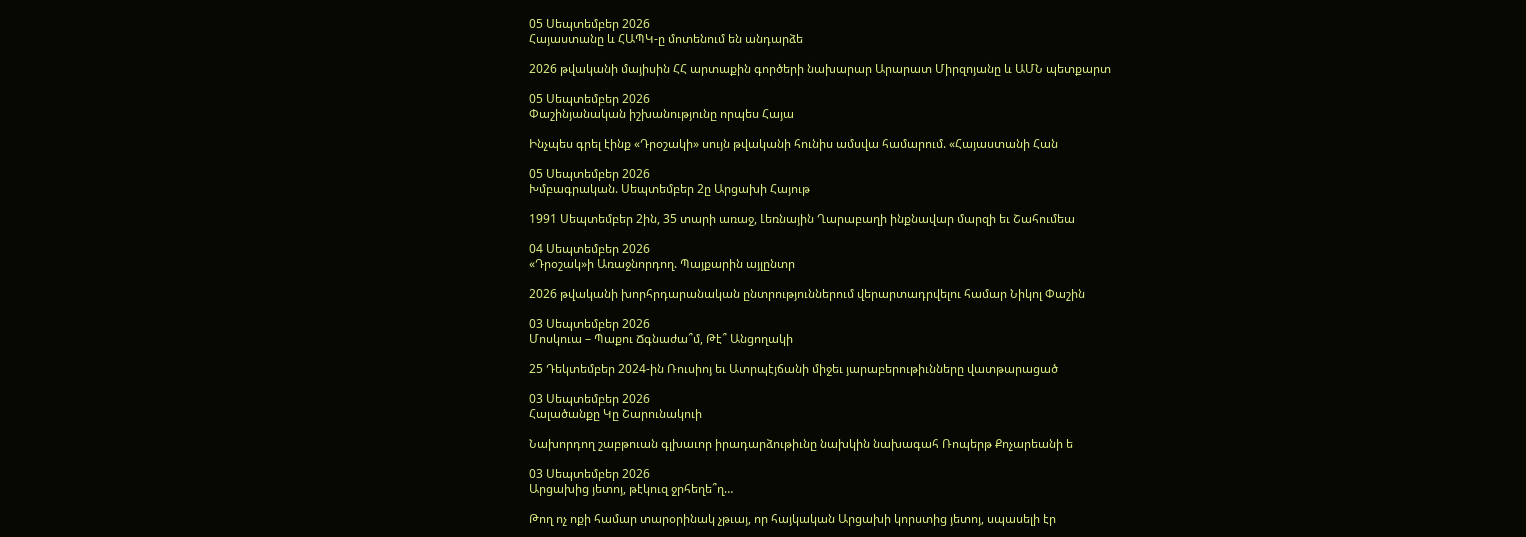05 Սեպտեմբեր 2026
Հայաստանը և ՀԱՊԿ-ը մոտենում են անդարձե

2026 թվականի մայիսին ՀՀ արտաքին գործերի նախարար Արարատ Միրզոյանը և ԱՄՆ պետքարտ

05 Սեպտեմբեր 2026
Փաշինյանական իշխանությունը որպես Հայա

Ինչպես գրել էինք «Դրօշակի» սույն թվականի հունիս ամսվա համարում. «Հայաստանի Հան

05 Սեպտեմբեր 2026
Խմբագրական. Սեպտեմբեր 2ը Արցախի Հայութ

1991 Սեպտեմբեր 2ին, 35 տարի առաջ, Լեռնային Ղարաբաղի ինքնավար մարզի եւ Շահումեա

04 Սեպտեմբեր 2026
«Դրօշակ»ի Առաջնորդող. Պայքարին այլընտր

2026 թվականի խորհրդարանական ընտրություններում վերարտադրվելու համար Նիկոլ Փաշին

03 Սեպտեմբեր 2026
Մոսկուա – Պաքու Ճգնաժա՞մ, Թէ՞ Անցողակի

25 Դեկտեմբեր 2024-ին Ռուսիոյ եւ Ատրպէյճանի միջեւ յարաբերութիւնները վատթարացած

03 Սեպտեմբեր 2026
Հալածանքը Կը Շարունակուի

Նախորդող շաբթուան գլխաւոր իրադարձութիւնը նախկին նախագահ Ռոպերթ Քոչարեանի ե

03 Սեպտեմբեր 2026
Արցախից յետոյ, թէկուզ ջրհեղե՞ղ…

Թող ոչ ոքի համար տարօրինակ չթւայ, որ հայկական Արցախի կորստից յետոյ, սպասելի էր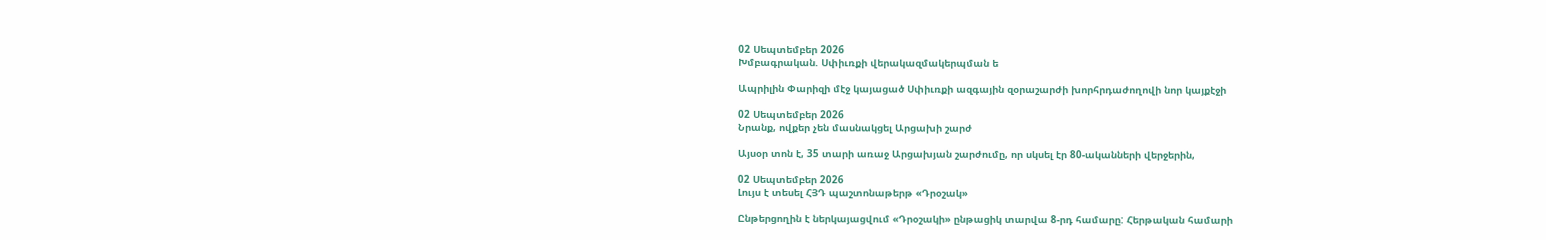02 Սեպտեմբեր 2026
Խմբագրական. Սփիւռքի վերակազմակերպման ե

Ապրիլին Փարիզի մէջ կայացած Սփիւռքի ազգային զօրաշարժի խորհրդաժողովի նոր կայքէջի

02 Սեպտեմբեր 2026
Նրանք, ովքեր չեն մասնակցել Արցախի շարժ

Այսօր տոն է, 35 տարի առաջ Արցախյան շարժումը, որ սկսել էր 80-ականների վերջերին,

02 Սեպտեմբեր 2026
Լույս է տեսել ՀՅԴ պաշտոնաթերթ «Դրօշակ»

Ընթերցողին է ներկայացվում «Դրօշակի» ընթացիկ տարվա 8-րդ համարը: Հերթական համարի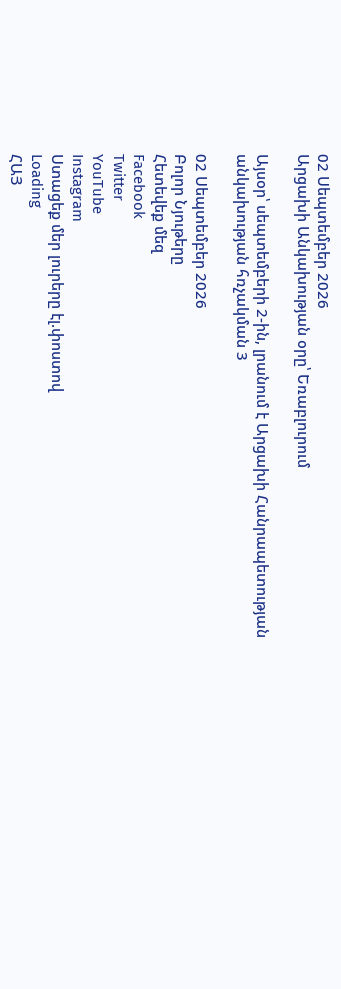02 Սեպտեմբեր 2026
Արցախի Անկախության օրը՝ Եռաբլուրում

Այսօր՝ սեպտեմբերի 2-ին, լրանում է Արցախի Հանրապետության անկախության հռչակման 3

02 Սեպտեմբեր 2026
Բոլոր Նյութերը
Հետեվեք մեզ
Facebook
Twitter
YouTube
Instagram
Ստացեք մեր լուրերը էլ.փոստով
Loading
ՀԱՅ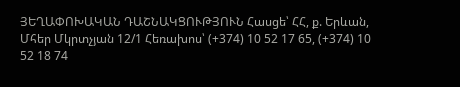ՅԵՂԱՓՈԽԱԿԱՆ ԴԱՇՆԱԿՑՈՒԹՅՈՒՆ Հասցե՝ ՀՀ, ք. Երևան, Մհեր Մկրտչյան 12/1 Հեռախոս՝ (+374) 10 52 17 65, (+374) 10 52 18 74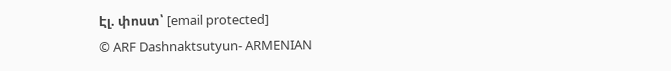Էլ. փոստ՝ [email protected]
© ARF Dashnaktsutyun- ARMENIAN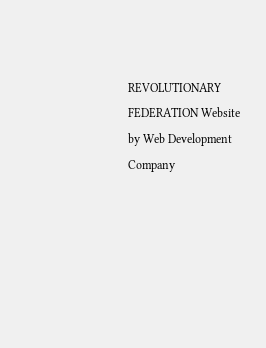REVOLUTIONARY FEDERATION Website by Web Development Company